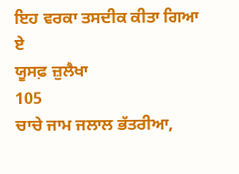ਇਹ ਵਰਕਾ ਤਸਦੀਕ ਕੀਤਾ ਗਿਆ ਏ
ਯੂਸਫ਼ ਜ਼ੁਲੈਖਾ
105
ਚਾਚੇ ਜਾਮ ਜਲਾਲ ਭੱਤਰੀਆ,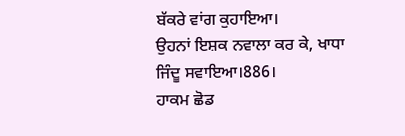ਬੱਕਰੇ ਵਾਂਗ ਕੁਹਾਇਆ।
ਉਹਨਾਂ ਇਸ਼ਕ ਨਵਾਲਾ ਕਰ ਕੇ, ਖਾਧਾ ਜਿੰਦੂ ਸਵਾਇਆ।886।
ਹਾਕਮ ਛੋਡ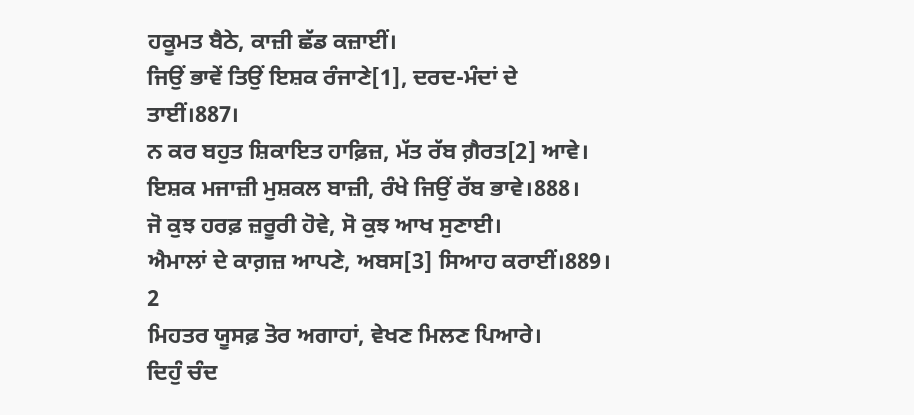ਹਕੂਮਤ ਬੈਠੇ, ਕਾਜ਼ੀ ਛੱਡ ਕਜ਼ਾਈਂ।
ਜਿਉਂ ਭਾਵੇਂ ਤਿਉਂ ਇਸ਼ਕ ਰੰਜਾਣੇ[1], ਦਰਦ-ਮੰਦਾਂ ਦੇ ਤਾਈਂ।887।
ਨ ਕਰ ਬਹੁਤ ਸ਼ਿਕਾਇਤ ਹਾਫ਼ਿਜ਼, ਮੱਤ ਰੱਬ ਗ਼ੈਰਤ[2] ਆਵੇ।
ਇਸ਼ਕ ਮਜਾਜ਼ੀ ਮੁਸ਼ਕਲ ਬਾਜ਼ੀ, ਰੰਖੇ ਜਿਉਂ ਰੱਬ ਭਾਵੇ।888।
ਜੋ ਕੁਝ ਹਰਫ਼ ਜ਼ਰੂਰੀ ਹੋਵੇ, ਸੋ ਕੁਝ ਆਖ ਸੁਣਾਈ।
ਐਮਾਲਾਂ ਦੇ ਕਾਗ਼ਜ਼ ਆਪਣੇ, ਅਬਸ[3] ਸਿਆਹ ਕਰਾਈਂ।889।
2
ਮਿਹਤਰ ਯੂਸਫ਼ ਤੋਰ ਅਗਾਹਾਂ, ਵੇਖਣ ਮਿਲਣ ਪਿਆਰੇ।
ਦਿਹੁੰ ਚੰਦ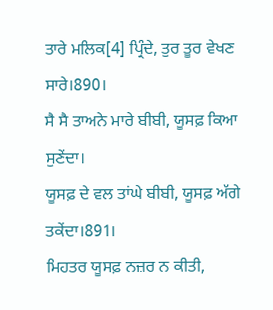ਤਾਰੇ ਮਲਿਕ[4] ਪ੍ਰਿੰਦੇ, ਤੁਰ ਤੂਰ ਵੇਖਣ ਸਾਰੇ।890।
ਸੈ ਸੈ ਤਾਅਨੇ ਮਾਰੇ ਬੀਬੀ, ਯੂਸਫ਼ ਕਿਆ ਸੁਣੇਂਦਾ।
ਯੂਸਫ਼ ਦੇ ਵਲ ਤਾਂਘੇ ਬੀਬੀ, ਯੂਸਫ਼ ਅੱਗੇ ਤਕੇਂਦਾ।891।
ਮਿਹਤਰ ਯੂਸਫ਼ ਨਜ਼ਰ ਨ ਕੀਤੀ,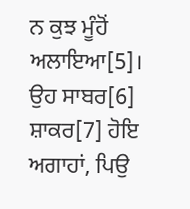ਨ ਕੁਝ ਮੂੰਹੋਂ ਅਲਾਇਆ[5]।
ਉਹ ਸਾਬਰ[6] ਸ਼ਾਕਰ[7] ਹੋਇ ਅਗਾਹਾਂ, ਪਿਉ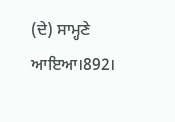(ਦੇ) ਸਾਮ੍ਹਣੇ ਆਇਆ।892।